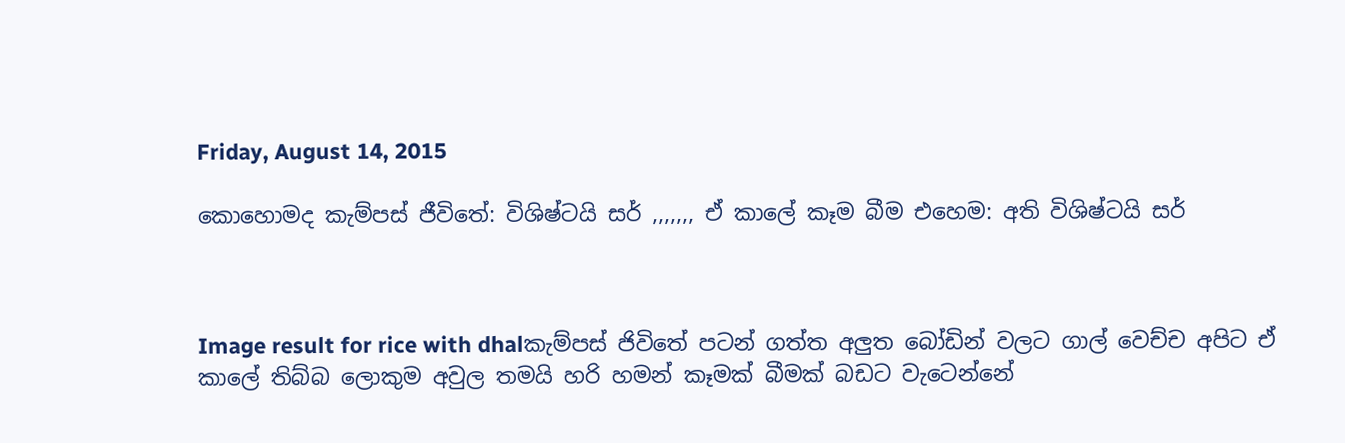Friday, August 14, 2015

කොහොමද කැම්පස් ජීවිතේ: විශිෂ්ටයි සර් ,,,,,,, ඒ කාලේ කෑම බීම එහෙම: අති විශිෂ්ටයි සර්



Image result for rice with dhalකැම්පස් ජිවිතේ පටන් ගත්ත අලුත බෝඩින් වලට ගාල් වෙච්ච අපිට ඒ කාලේ තිබ්බ ලොකුම අවුල තමයි හරි හමන් කෑමක් බීමක් බඩට වැටෙන්නේ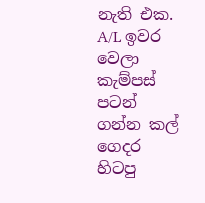නැති එක. A/L ඉවර වෙලා කැම්පස් පටන් ගන්න කල් ගෙදර හිටපු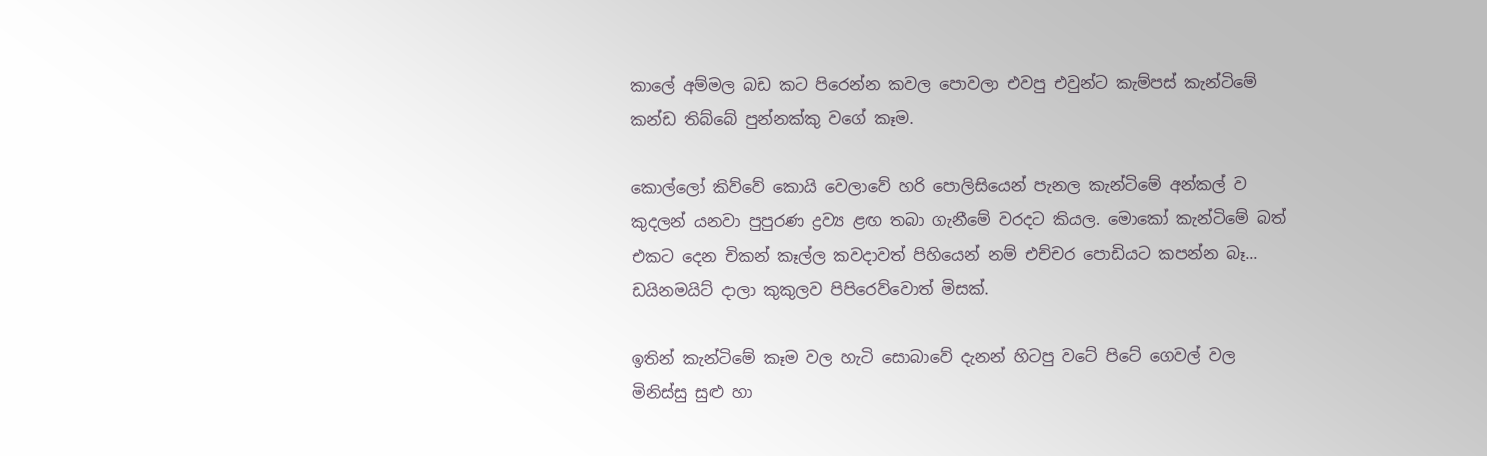කාලේ අම්මල බඩ කට පිරෙන්න කවල පොවලා එවපු එවුන්ට කැම්පස් කැන්ටිමේ කන්ඩ තිබ්බේ පුන්නක්කු වගේ කෑම.

කොල්ලෝ කිව්වේ කොයි වෙලාවේ හරි පොලිසියෙන් පැනල කැන්ටිමේ අන්කල් ව කුදලන් යනවා පුපුරණ ද්‍රව්‍ය ළඟ තබා ගැනීමේ වරදට කියල. මොකෝ කැන්ටිමේ බත් එකට දෙන චිකන් කෑල්ල කවදාවත් පිහියෙන් නම් එච්චර පොඩියට කපන්න බෑ... ඩයිනමයිට් දාලා කුකුලව පිපිරෙව්වොත් මිසක්.

ඉතින් කැන්ටිමේ කෑම වල හැටි සොබාවේ දැනන් හිටපු වටේ පිටේ ගෙවල් වල මිනිස්සු සුළු හා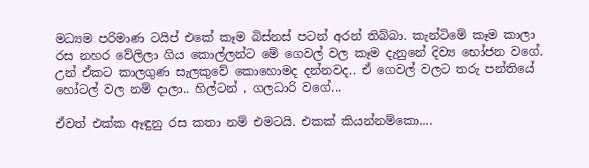මධ්‍යම පරිමාණ ටයිප් එකේ කෑම බිස්නස් පටන් අරන් තිබ්බා. කැන්ටිමේ කෑම කාලා රස නහර වේලිලා ගිය කොල්ලන්ට මේ ගෙවල් වල කෑම දැනුනේ දිව්‍ය භෝජන වගේ. උන් ඒකට කාලගුණ සැලකුවේ කොහොමද දන්නවද.. ඒ ගෙවල් වලට තරු පන්තියේ හෝටල් වල නම් දාලා.. හිල්ටන් , ගලධාරි වගේ...

ඒවත් එක්ක ඈඳුනු රස කතා නම් එමටයි. එකක් කියන්නම්කො....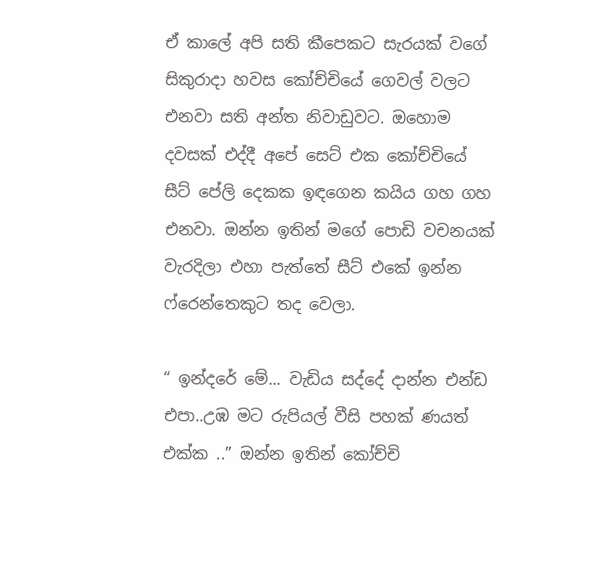ඒ කාලේ අපි සති කීපෙකට සැරයක් වගේ සිකුරාදා හවස කෝච්චියේ ගෙවල් වලට එනවා සති අන්ත නිවාඩුවට. ඔහොම දවසක් එද්දී අපේ සෙට් එක කෝච්චියේ සීට් පේලි දෙකක ඉඳගෙන කයිය ගහ ගහ එනවා. ඔන්න ඉතින් මගේ පොඩි වචනයක් වැරදිලා එහා පැත්තේ සීට් එකේ ඉන්න ෆ්රෙන්තෙකුට තද වෙලා.

“ ඉන්දරේ මේ... වැඩිය සද්දේ දාන්න එන්ඩ එපා..උඹ මට රුපියල් වීසි පහක් ණයත් එක්ක ..” ඔන්න ඉතින් කෝච්චි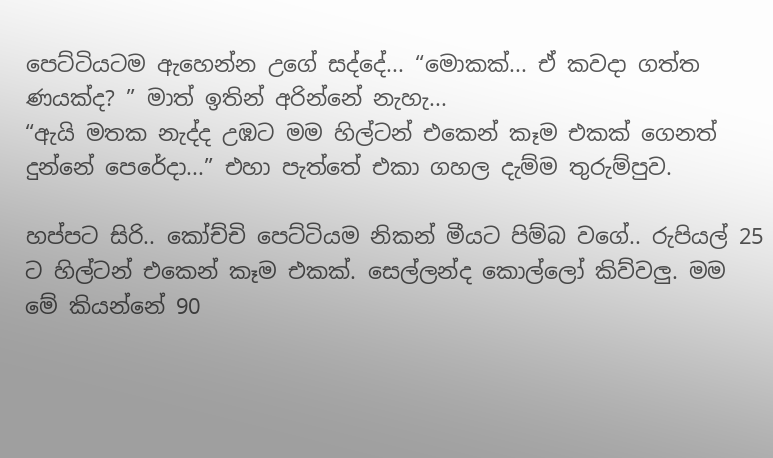පෙට්ටියටම ඇහෙන්න උගේ සද්දේ... “මොකක්... ඒ කවදා ගත්ත ණයක්ද? ” මාත් ඉතින් අරින්නේ නැහැ...
“ඇයි මතක නැද්ද උඹට මම හිල්ටන් එකෙන් කෑම එකක් ගෙනත් දුන්නේ පෙරේදා...” එහා පැත්තේ එකා ගහල දැම්ම තුරුම්පුව.

හප්පට සිරි.. කෝච්චි පෙට්ටියම නිකන් මීයට පිම්බ වගේ.. රුපියල් 25 ට හිල්ටන් එකෙන් කෑම එකක්. සෙල්ලන්ද කොල්ලෝ කිව්වලු. මම මේ කියන්නේ 90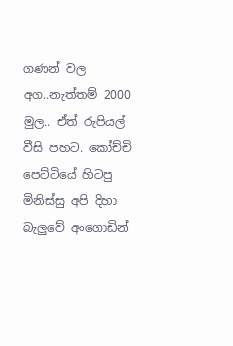ගණන් වල අග..නැත්තම් 2000 මුල.. ඒත් රුපියල් වීසි පහට. කෝච්චි පෙට්ටියේ හිටපු මිනිස්සු අපි දිහා බැලුවේ අංගොඩින්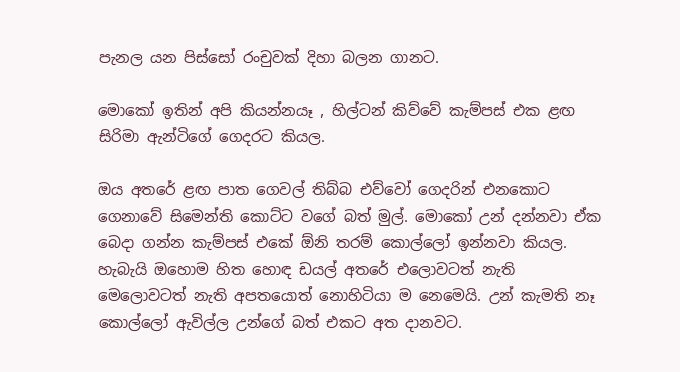පැනල යන පිස්සෝ රංචුවක් දිහා බලන ගානට.

මොකෝ ඉතින් අපි කියන්නයෑ , හිල්ටන් කිව්වේ කැම්පස් එක ළඟ සිරිමා ඇන්ටිගේ ගෙදරට කියල.

ඔය අතරේ ළඟ පාත ගෙවල් තිබ්බ එව්වෝ ගෙදරින් එනකොට ගෙනාවේ සිමෙන්ති කොට්ට වගේ බත් මුල්. මොකෝ උන් දන්නවා ඒක බෙදා ගන්න කැම්පස් එකේ ඕනි තරම් කොල්ලෝ ඉන්නවා කියල. හැබැයි ඔහොම හිත හොඳ ඩයල් අතරේ එලොවටත් නැති මෙලොවටත් නැති අපතයොත් නොහිටියා ම නෙමෙයි. උන් කැමති නෑ කොල්ලෝ ඇවිල්ල උන්ගේ බත් එකට අත දානවට.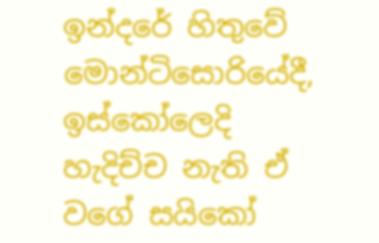ඉන්දරේ හිතුවේ මොන්ටිසොරියේදී, ඉස්කෝලෙදි හැදිච්ච නැති ඒ වගේ සයිකෝ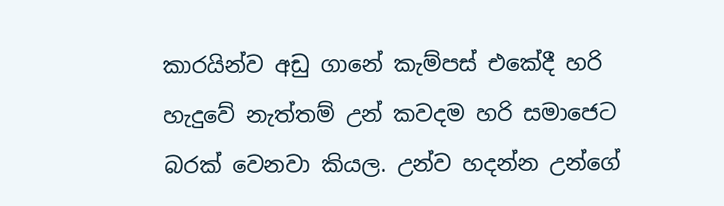කාරයින්ව අඩු ගානේ කැම්පස් එකේදී හරි හැදුවේ නැත්තම් උන් කවදම හරි සමාජෙට බරක් වෙනවා කියල. උන්ව හදන්න උන්ගේ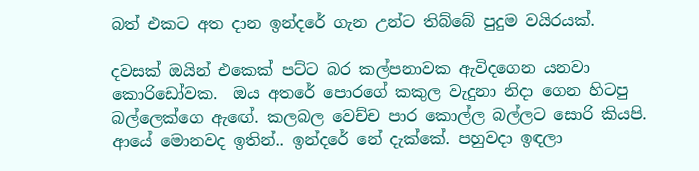බත් එකට අත දාන ඉන්දරේ ගැන උන්ට තිබ්බේ පුදුම වයිරයක්.

දවසක් ඔයින් එකෙක් පට්ට බර කල්පනාවක ඇවිදගෙන යනවා කොරිඩෝවක.  ඔය අතරේ පොරගේ කකුල වැදුනා නිදා ගෙන හිටපු බල්ලෙක්ගෙ ඇඟේ. කලබල වෙච්ච පාර කොල්ල බල්ලට සොරි කියපි. ආයේ මොනවද ඉතින්.. ඉන්දරේ නේ දැක්කේ. පහුවදා ඉඳලා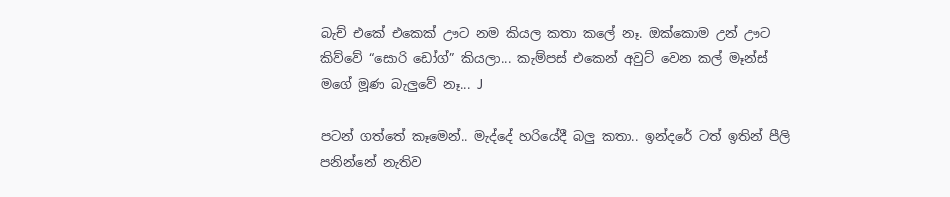බැච් එකේ එකෙක් ඌට නම කියල කතා කලේ නෑ. ඔක්කොම උන් ඌට කිව්වේ “සොරි ඩෝග්” කියලා... කැම්පස් එකෙන් අවුට් වෙන කල් මෑන්ස් මගේ මූණ බැලුවේ නෑ... J

පටන් ගත්තේ කෑමෙන්.. මැද්දේ හරියේදී බලු කතා.. ඉන්දරේ ටත් ඉතින් පීලි පනින්නේ නැතිව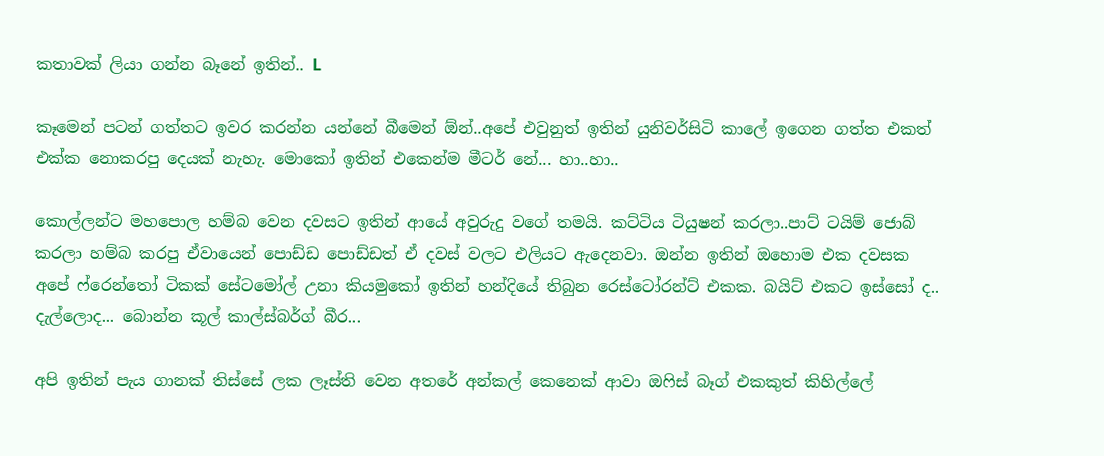කතාවක් ලියා ගන්න බෑනේ ඉතින්.. L

කෑමෙන් පටන් ගත්තට ඉවර කරන්න යන්නේ බීමෙන් ඕන්..අපේ එවුනුත් ඉතින් යුනිවර්සිටි කාලේ ඉගෙන ගත්ත එකත් එක්ක නොකරපු දෙයක් නැහැ. මොකෝ ඉතින් එකෙන්ම මීටර් නේ... හා..හා..

කොල්ලන්ට මහපොල හම්බ වෙන දවසට ඉතින් ආයේ අවුරුදු වගේ තමයි. කට්ටිය ටියුෂන් කරලා..පාට් ටයිම් ජොබ් කරලා හම්බ කරපු ඒවායෙන් පොඩ්ඩ පොඩ්ඩත් ඒ දවස් වලට එලියට ඇදෙනවා. ඔන්න ඉතින් ඔහොම එක දවසක අපේ ෆ්රෙන්තෝ ටිකක් සේටමෝල් උනා කියමුකෝ ඉතින් හන්දියේ තිබුන රෙස්ටෝරන්ට් එකක. බයිට් එකට ඉස්සෝ ද.. දැල්ලොද... බොන්න කූල් කාල්ස්බර්ග් බීර...

අපි ඉතින් පැය ගානක් තිස්සේ ලක ලෑස්ති වෙන අතරේ අන්කල් කෙනෙක් ආවා ඔෆිස් බෑග් එකකුත් කිහිල්ලේ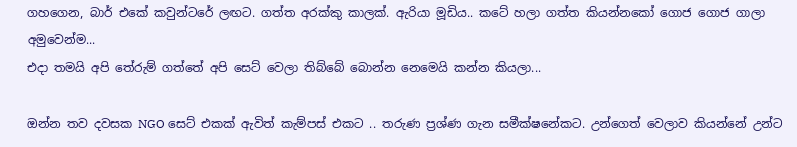ගහගෙන, බාර් එකේ කවුන්ටරේ ලඟට. ගත්ත අරක්කු කාලක්. ඇරියා මූඩිය.. කටේ හලා ගත්ත කියන්නකෝ ගොජ ගොජ ගාලා අමුවෙන්ම...
එදා තමයි අපි තේරුම් ගත්තේ අපි සෙට් වෙලා තිබ්බේ බොන්න නෙමෙයි කන්න කියලා...

ඔන්න තව දවසක NGO සෙට් එකක් ඇවිත් කැම්පස් එකට .. තරුණ ප්‍රශ්ණ ගැන සමීක්ෂනේකට. උන්ගෙත් වෙලාව කියන්නේ උන්ට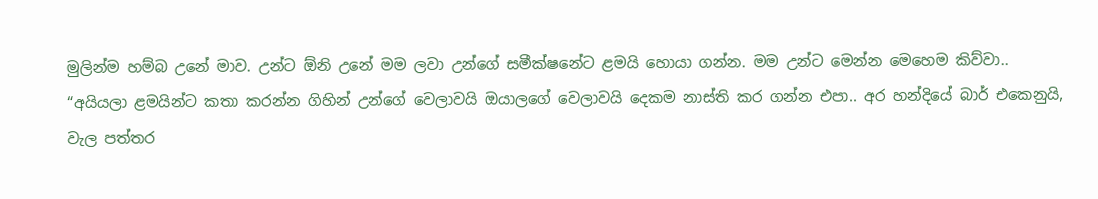මුලින්ම හම්බ උනේ මාව. උන්ට ඕනි උනේ මම ලවා උන්ගේ සමීක්ෂනේට ළමයි හොයා ගන්න. මම උන්ට මෙන්න මෙහෙම කිව්වා..
“අයියලා ළමයින්ට කතා කරන්න ගිහින් උන්ගේ වෙලාවයි ඔයාලගේ වෙලාවයි දෙකම නාස්ති කර ගන්න එපා.. අර හන්දියේ බාර් එකෙනුයි, වැල පත්තර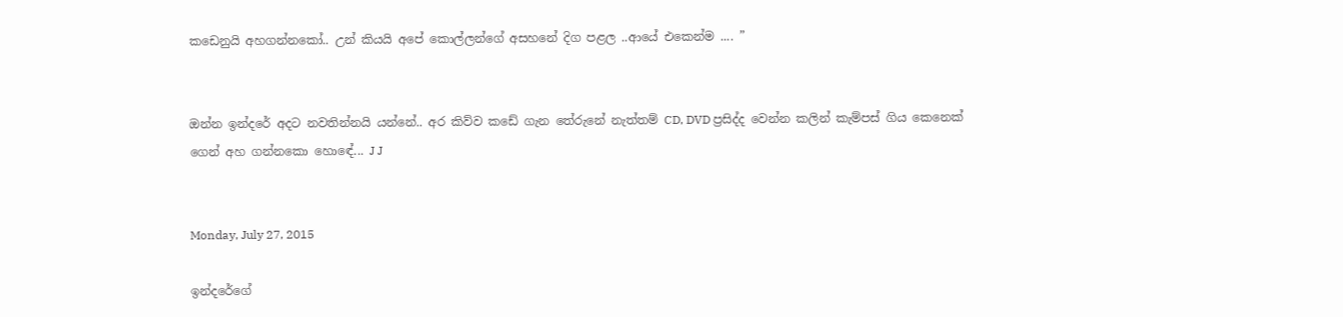කඩෙනුයි අහගන්නකෝ.. උන් කියයි අපේ කොල්ලන්ගේ අසහනේ දිග පළල ..ආයේ එකෙන්ම .... ”


ඔන්න ඉන්දරේ අදට නවතින්නයි යන්නේ.. අර කිව්ව කඩේ ගැන තේරුනේ නැත්තම් CD, DVD ප්‍රසිද්ද වෙන්න කලින් කැම්පස් ගිය කෙනෙක් ගෙන් අහ ගන්නකො හොඳේ... J J


Monday, July 27, 2015

ඉන්දරේගේ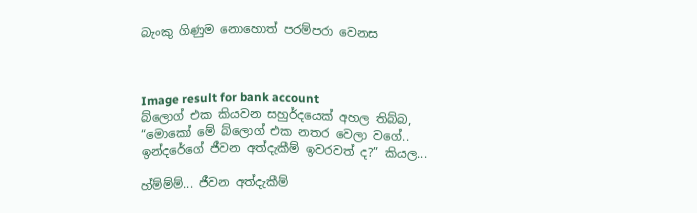බැංකු ගිණුම නොහොත් පරම්පරා වෙනස



Image result for bank account
බ්ලොග් එක කියවන සහුර්දයෙක් අහල තිබ්බ, “මොකෝ මේ බ්ලොග් එක නතර වෙලා වගේ.. ඉන්දරේගේ ජීවන අත්දැකීම් ඉවරවත් ද?” කියල...

හ්ම්ම්ම්... ජීවන අත්දැකීම්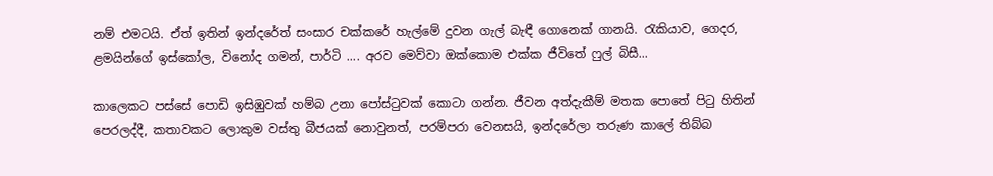නම් එමටයි. ඒත් ඉතින් ඉන්දරේත් සංසාර චක්කරේ හැල්මේ දුවන ගැල් බැඳී ගොනෙක් ගානයි. රැකියාව, ගෙදර, ළමයින්ගේ ඉස්කෝල, විනෝද ගමන්, පාර්ටි .... අරව මෙව්වා ඔක්කොම එක්ක ජීවිතේ ෆුල් බිසී...

කාලෙකට පස්සේ පොඩි ඉසිඹුවක් හම්බ උනා පෝස්ටුවක් කොටා ගන්න. ජීවන අත්දැකීම් මතක පොතේ පිටු හිතින් පෙරලද්දී, කතාවකට ලොකුම වස්තු බීජයක් නොවුනත්, පරම්පරා වෙනසයි, ඉන්දරේලා තරුණ කාලේ තිබ්බ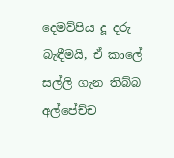දෙමව්පිය දූ දරු බැඳීමයි, ඒ කාලේ සල්ලි ගැන තිබ්බ අල්පේච්ච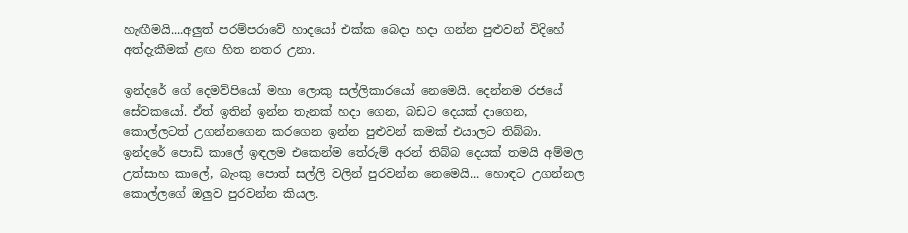හැඟීමයි....අලුත් පරම්පරාවේ හාදයෝ එක්ක බෙදා හදා ගන්න පුළුවන් විදිහේ අත්දැකීමක් ළඟ හිත නතර උනා.

ඉන්දරේ ගේ දෙමව්පියෝ මහා ලොකු සල්ලිකාරයෝ නෙමෙයි. දෙන්නම රජයේ සේවකයෝ. ඒත් ඉතින් ඉන්න තැනක් හදා ගෙන, බඩට දෙයක් දාගෙන, කොල්ලටත් උගන්නගෙන කරගෙන ඉන්න පුළුවන් කමක් එයාලට තිබ්බා. ඉන්දරේ පොඩි කාලේ ඉඳලම එකෙන්ම තේරුම් අරන් තිබ්බ දෙයක් තමයි අම්මල උත්සාහ කාලේ, බැංකු පොත් සල්ලි වලින් පුරවන්න නෙමෙයි... හොඳට උගන්නල කොල්ලගේ ඔලුව පුරවන්න කියල.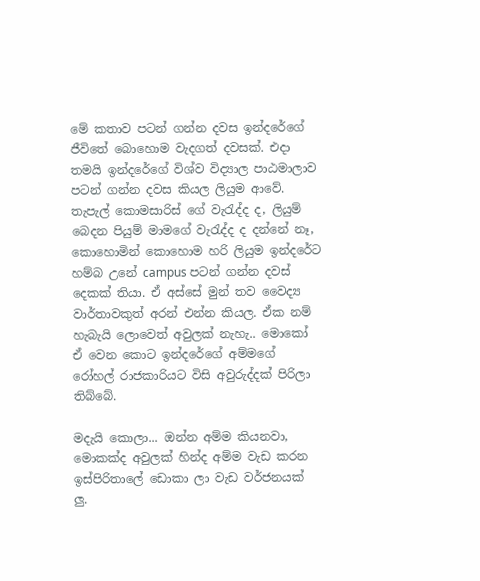මේ කතාව පටන් ගන්න දවස ඉන්දරේගේ ජීවිතේ බොහොම වැදගත් දවසක්. එදා තමයි ඉන්දරේගේ විශ්ව විද්‍යාල පාඨමාලාව පටන් ගන්න දවස කියල ලියුම ආවේ. තැපැල් කොමසාරිස් ගේ වැරැද්ද ද, ලියුම් බෙදන පියුම් මාමගේ වැරැද්ද ද දන්නේ නෑ, කොහොමින් කොහොම හරි ලියුම ඉන්දරේට හම්බ උනේ campus පටන් ගන්න දවස් දෙකක් තියා. ඒ අස්සේ මුන් තව වෛද්‍ය වාර්තාවකුත් අරන් එන්න කියල. ඒක නම් හැබැයි ලොවෙත් අවුලක් නැහැ.. මොකෝ ඒ වෙන කොට ඉන්දරේගේ අම්මගේ රෝහල් රාජකාරියට විසි අවුරුද්දක් පිරිලා තිබ්බේ.

මදැයි කොලා... ඔන්න අම්ම කියනවා, මොකක්ද අවුලක් හින්ද අම්ම වැඩ කරන ඉස්පිරිතාලේ ඩොකා ලා වැඩ වර්ජනයක් ලු.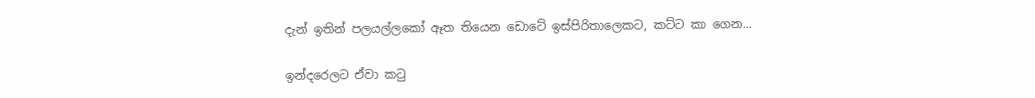දැන් ඉතින් පලයල්ලකෝ ඈත තියෙන ඩොටේ ඉස්පිරිතාලෙකට, කට්ට කා ගෙන...

ඉන්දරෙලට ඒවා කටු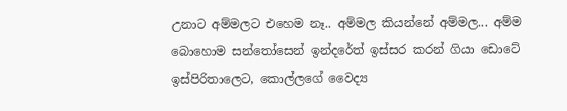උනාට අම්මලට එහෙම නෑ.. අම්මල කියන්නේ අම්මල... අම්ම බොහොම සන්තෝසෙන් ඉන්දරේත් ඉස්සර කරන් ගියා ඩොටේ ඉස්පිරිතාලෙට, කොල්ලගේ වෛද්‍ය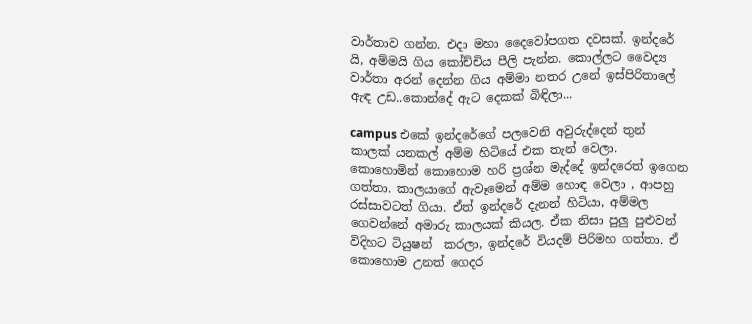වාර්තාව ගන්න. එදා මහා දෛවෝපගත දවසක්. ඉන්දරේ යි, අම්මයි ගිය කෝච්චිය පීලි පැන්න. කොල්ලට වෛද්‍ය වාර්තා අරන් දෙන්න ගිය අම්මා නතර උනේ ඉස්පිරිතාලේ ඇඳ උඩ..කොන්දේ ඇට දෙකක් බිඳිලා...

campus එකේ ඉන්දරේගේ පලවෙනි අවුරුද්දෙන් තුන් කාලක් යනකල් අම්ම හිටියේ එක තැන් වෙලා. කොහොමින් කොහොම හරි ප්‍රශ්න මැද්දේ ඉන්දරෙත් ඉගෙන ගත්තා. කාලයාගේ ඇවෑමෙන් අම්ම හොඳ වෙලා , ආපහු රස්සාවටත් ගියා. ඒත් ඉන්දරේ දැනන් හිටියා, අම්මල ගෙවන්නේ අමාරු කාලයක් කියල. ඒක නිසා පුලු පුළුවන් විදිහට ටියුෂන්  කරලා, ඉන්දරේ වියදම් පිරිමහ ගත්තා. ඒ කොහොම උනත් ගෙදර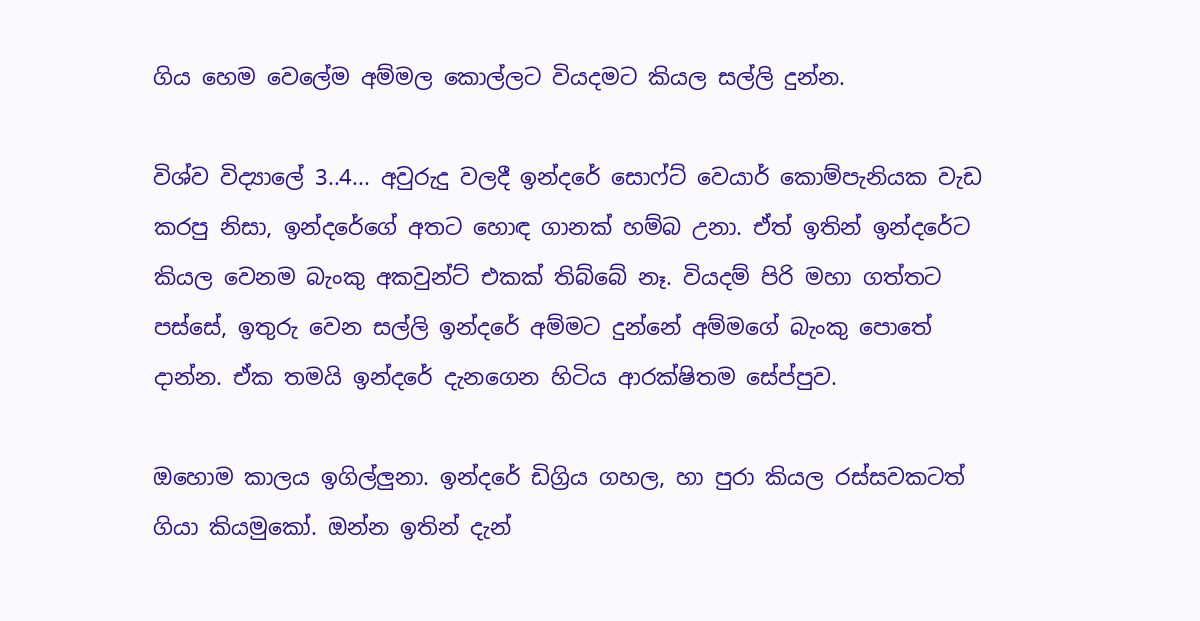ගිය හෙම වෙලේම අම්මල කොල්ලට වියදමට කියල සල්ලි දුන්න.

විශ්ව විද්‍යාලේ 3..4... අවුරුදු වලදී ඉන්දරේ සොෆ්ට් වෙයාර් කොම්පැනියක වැඩ කරපු නිසා, ඉන්දරේගේ අතට හොඳ ගානක් හම්බ උනා. ඒත් ඉතින් ඉන්දරේට කියල වෙනම බැංකු අකවුන්ට් එකක් තිබ්බේ නෑ. වියදම් පිරි මහා ගත්තට පස්සේ, ඉතුරු වෙන සල්ලි ඉන්දරේ අම්මට දුන්නේ අම්මගේ බැංකු පොතේ දාන්න. ඒක තමයි ඉන්දරේ දැනගෙන හිටිය ආරක්ෂිතම සේප්පුව.

ඔහොම කාලය ඉගිල්ලුනා. ඉන්දරේ ඩිග්‍රිය ගහල, හා පුරා කියල රස්සවකටත් ගියා කියමුකෝ. ඔන්න ඉතින් දැන්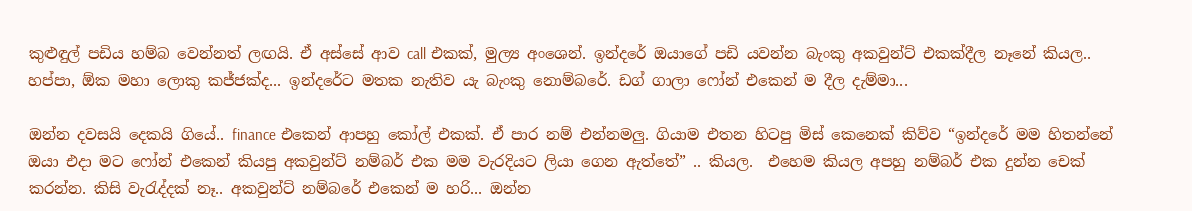කුළුඳුල් පඩිය හම්බ වෙන්නත් ලඟයි. ඒ අස්සේ ආව call එකක්, මුල්‍ය අංශෙන්. ඉන්දරේ ඔයාගේ පඩි යවන්න බැංකු අකවුන්ට් එකක්දීල නෑනේ කියල.. හප්පා, ඕක මහා ලොකු කජ්ජක්ද... ඉන්දරේට මතක නැතිව යැ බැංකු නොම්බරේ. ඩග් ගාලා ෆෝන් එකෙන් ම දීල දැම්මා...

ඔන්න දවසයි දෙකයි ගියේ.. finance එකෙන් ආපහු කෝල් එකක්. ඒ පාර නම් එන්නමලු. ගියාම එතන හිටපු මිස් කෙනෙක් කිව්ව “ඉන්දරේ මම හිතන්නේ ඔයා එදා මට ෆෝන් එකෙන් කියපු අකවුන්ට් නම්බර් එක මම වැරදියට ලියා ගෙන ඇත්තේ” .. කියල.  එහෙම කියල අපහු නම්බර් එක දුන්න චෙක් කරන්න. කිසි වැරැද්දක් නෑ.. අකවුන්ට් නම්බරේ එකෙන් ම හරි... ඔන්න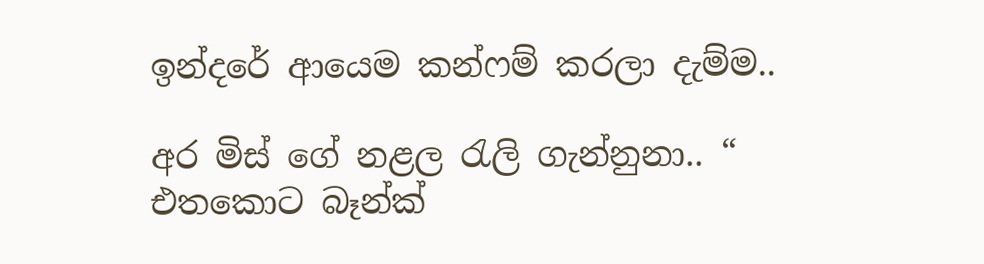ඉන්දරේ ආයෙම කන්ෆම් කරලා දැම්ම..

අර මිස් ගේ නළල රැලි ගැන්නුනා.. “ එතකොට බෑන්ක්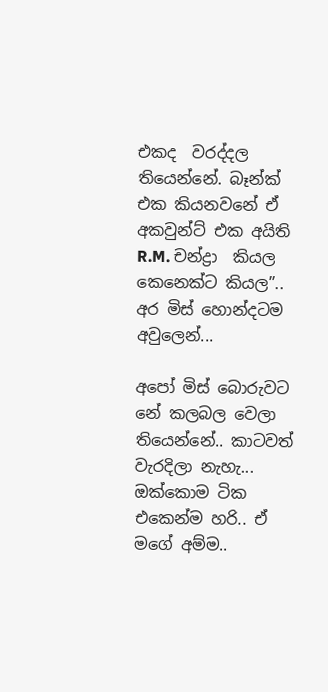එකද  වරද්දල තියෙන්නේ. බෑන්ක් එක කියනවනේ ඒ අකවුන්ට් එක අයිති R.M. චන්ද්‍රා  කියල කෙනෙක්ට කියල”.. අර මිස් හොන්දටම අවුලෙන්...

අපෝ මිස් බොරුවට නේ කලබල වෙලා තියෙන්නේ.. කාටවත් වැරදිලා නැහැ... ඔක්කොම ටික එකෙන්ම හරි.. ඒ මගේ අම්ම..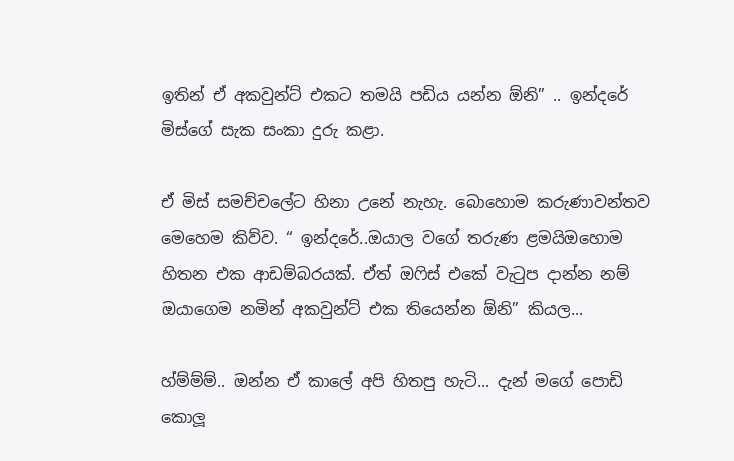ඉතින් ඒ අකවුන්ට් එකට තමයි පඩිය යන්න ඕනි” .. ඉන්දරේ මිස්ගේ සැක සංකා දුරු කළා.

ඒ මිස් සමච්චලේට හිනා උනේ නැහැ. බොහොම කරුණාවන්තව මෙහෙම කිව්ව. “ ඉන්දරේ..ඔයාල වගේ තරුණ ළමයිඔහොම හිතන එක ආඩම්බරයක්. ඒත් ඔෆිස් එකේ වැටුප දාන්න නම් ඔයාගෙම නමින් අකවුන්ට් එක තියෙන්න ඕනි” කියල...

හ්ම්ම්ම්.. ඔන්න ඒ කාලේ අපි හිතපු හැටි... දැන් මගේ පොඩි කොලූ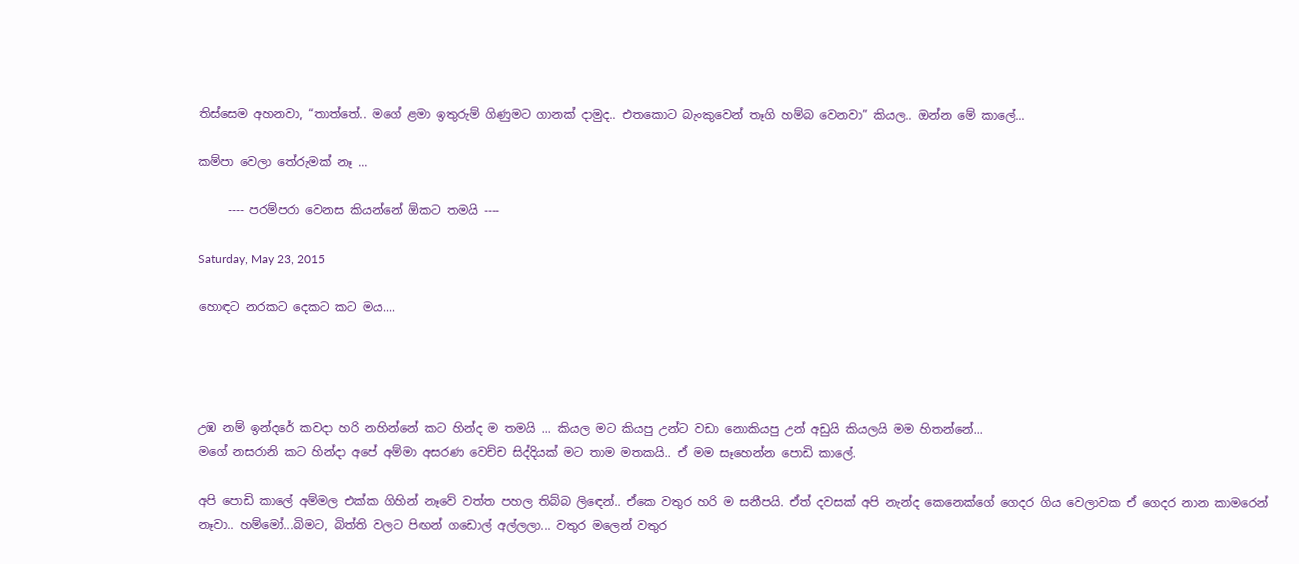තිස්සෙම අහනවා, “තාත්තේ.. මගේ ළමා ඉතුරුම් ගිණුමට ගානක් දාමුද.. එතකොට බැංකුවෙන් තෑගි හම්බ වෙනවා” කියල.. ඔන්න මේ කාලේ...

කම්පා වෙලා තේරුමක් නෑ ...

     ---- පරම්පරා වෙනස කියන්නේ ඕකට තමයි ----

Saturday, May 23, 2015

හොඳට නරකට දෙකට කට මය....




උඹ නම් ඉන්දරේ කවදා හරි නහින්නේ කට හින්ද ම තමයි ... කියල මට කියපු උන්ට වඩා නොකියපු උන් අඩුයි කියලයි මම හිතන්නේ...
මගේ නසරානි කට හින්දා අපේ අම්මා අසරණ වෙච්ච සිද්දියක් මට තාම මතකයි.. ඒ මම සෑහෙන්න පොඩි කාලේ.

අපි පොඩි කාලේ අම්මල එක්ක ගිහින් නෑවේ වත්ත පහල තිබ්බ ලිඳෙන්.. ඒකෙ වතුර හරි ම සනීපයි. ඒත් දවසක් අපි නැන්ද කෙනෙක්ගේ ගෙදර ගිය වෙලාවක ඒ ගෙදර නාන කාමරෙන් නෑවා.. හම්මෝ...බිමට, බිත්ති වලට පිඟන් ගඩොල් අල්ලලා... වතුර මලෙන් වතුර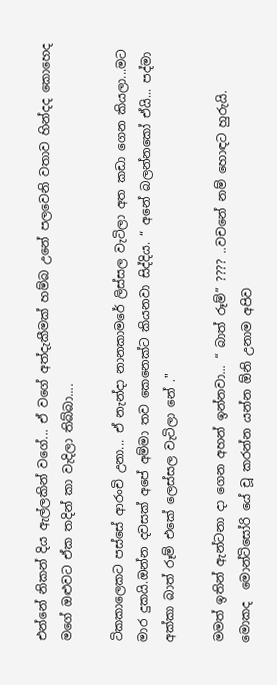එන්නේ නිකන් දිය ඇල්ලකින් වගේ... ඒ වගේ අත්දැකීමක් හම්බ උනේ පලවෙනි වතාව හින්දද කොහෙද මගේ ඔළුවට ඒක තදින් කා වැදිලා තිබ්බා....

ටිකකාලෙකට පස්සේ ආරංචි උනා... ඒ නැන්දා නානකාමරේ ලිස්සල වැටිලා අත කඩා ගෙන කියලා...මට මාර දුකයි.ඔන්න දවසක් අපේ අම්මා තව කෙනෙක්ට කියනවා සිද්දිය. “ අනේ බලන්නකෝ ඒයි... පද්මා අක්කා බාත් රූම් එකේ ලෙස්සල වැටිලා නේ ."

මමත් ඉතින් ඇන්ටනා දා ගෙන අහන් ඉන්නවා... “ බාත් රූම්” ???? ..වචනේ නම් හොඳට හුරුයි. මොකද  මොන්ටිසෝරි යේ චූ කරන්න යන්න ඕනි උනාම අපිව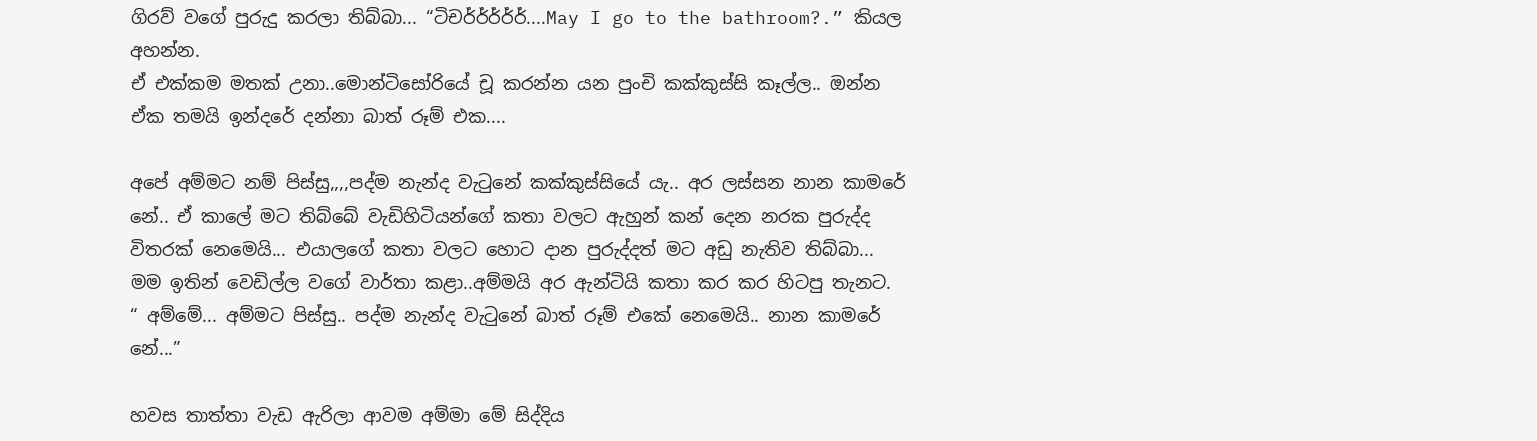ගිරව් වගේ පුරුදු කරලා තිබ්බා... “ටිචර්ර්ර්ර්ර්....May I go to the bathroom?.” කියල අහන්න.
ඒ එක්කම මතක් උනා..මොන්ටිසෝරියේ චූ කරන්න යන පුංචි කක්කුස්සි කෑල්ල.. ඔන්න ඒක තමයි ඉන්දරේ දන්නා බාත් රූම් එක....

අපේ අම්මට නම් පිස්සු,,,,පද්ම නැන්ද වැටුනේ කක්කුස්සියේ යැ.. අර ලස්සන නාන කාමරේ නේ.. ඒ කාලේ මට තිබ්බේ වැඩිහිටියන්ගේ කතා වලට ඇහුන් කන් දෙන නරක පුරුද්ද විතරක් නෙමෙයි... එයාලගේ කතා වලට හොට දාන පුරුද්දත් මට අඩු නැතිව තිබ්බා...
මම ඉතින් වෙඩිල්ල වගේ වාර්තා කළා..අම්මයි අර ඇන්ටියි කතා කර කර හිටපු තැනට. “ අම්මේ... අම්මට පිස්සු.. පද්ම නැන්ද වැටුනේ බාත් රූම් එකේ නෙමෙයි.. නාන කාමරේ නේ...”

හවස තාත්තා වැඩ ඇරිලා ආවම අම්මා මේ සිද්දිය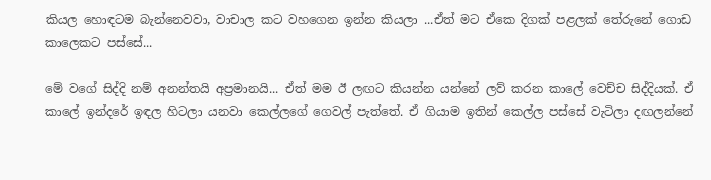කියල හොඳටම බැන්නෙවවා, වාචාල කට වහගෙන ඉන්න කියලා ...ඒත් මට ඒකෙ දිගක් පළලක් තේරුනේ ගොඩ කාලෙකට පස්සේ...

මේ වගේ සිද්දි නම් අනන්තයි අප්‍රමානයි... ඒත් මම ඊ ලඟට කියන්න යන්නේ ලව් කරන කාලේ වෙච්ච සිද්දියක්. ඒ කාලේ ඉන්දරේ ඉඳල හිටලා යනවා කෙල්ලගේ ගෙවල් පැත්තේ. ඒ ගියාම ඉතින් කෙල්ල පස්සේ වැටිලා දඟලන්නේ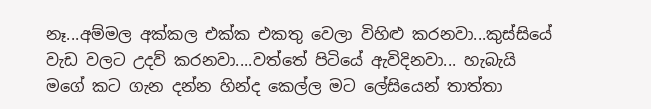නෑ...අම්මල අක්කල එක්ක එකතු වෙලා විහිළු කරනවා...කුස්සියේ වැඩ වලට උදව් කරනවා....වත්තේ පිටියේ ඇවිදිනවා... හැබැයි මගේ කට ගැන දන්න හින්ද කෙල්ල මට ලේසියෙන් තාත්තා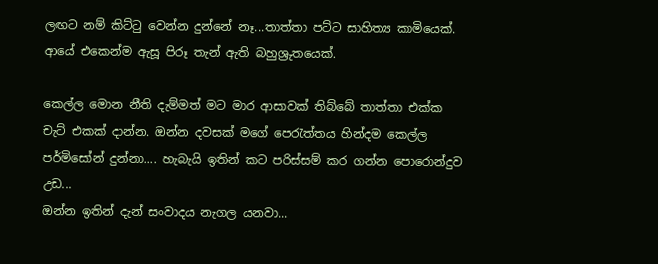ලඟට නම් කිට්ටු වෙන්න දුන්නේ නෑ...තාත්තා පට්ට සාහිත්‍ය කාමියෙක්. ආයේ එකෙන්ම ඇසූ පිරූ තැන් ඇති බහුශ්‍රුතයෙක්.

කෙල්ල මොන නීති දැම්මත් මට මාර ආසාවක් තිබ්බේ තාත්තා එක්ක චැට් එකක් දාන්න. ඔන්න දවසක් මගේ පෙරැත්තය හින්දම කෙල්ල පර්මිසෝන් දුන්නා.... හැබැයි ඉතින් කට පරිස්සම් කර ගන්න පොරොන්දුව උඩ...
ඔන්න ඉතින් දැන් සංවාදය නැගල යනවා...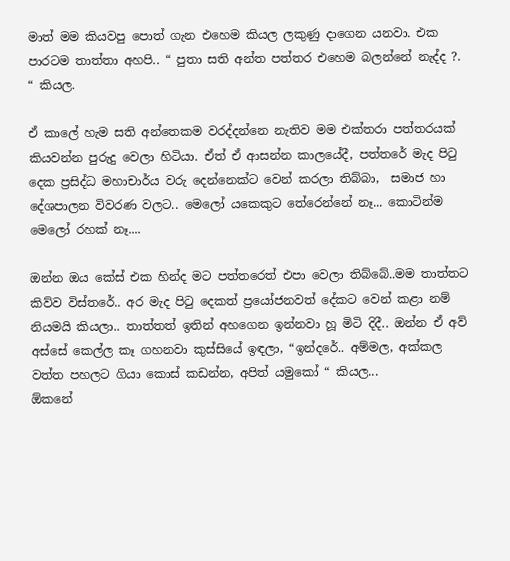මාත් මම කියවපු පොත් ගැන එහෙම කියල ලකුණු දාගෙන යනවා. එක පාරටම තාත්තා අහපි.. “ පුතා සති අන්ත පත්තර එහෙම බලන්නේ නැද්ද ?.  “ කියල.

ඒ කාලේ හැම සති අන්තෙකම වරද්දන්නෙ නැතිව මම එක්තරා පත්තරයක් කියවන්න පුරුදු වෙලා හිටියා. ඒත් ඒ ආසන්න කාලයේදී, පත්තරේ මැද පිටු දෙක ප්‍රසිද්ධ මහාචාර්ය වරු දෙන්නෙක්ට වෙන් කරලා තිබ්බා,  සමාජ හා දේශපාලන විවරණ වලට.. මෙලෝ යකෙකුට තේරෙන්නේ නෑ... කොටින්ම මෙලෝ රහක් නෑ....

ඔන්න ඔය කේස් එක හින්ද මට පත්තරෙත් එපා වෙලා තිබ්බේ..මම තාත්තට කිව්ව විස්තරේ.. අර මැද පිටු දෙකත් ප්‍රයෝජනවත් දේකට වෙන් කළා නම් නියමයි කියලා.. තාත්තත් ඉතින් අහගෙන ඉන්නවා හූ මිටි දිදී.. ඔන්න ඒ අව් අස්සේ කෙල්ල කෑ ගහනවා කුස්සියේ ඉඳලා, “ඉන්දරේ.. අම්මල, අක්කල වත්ත පහලට ගියා කොස් කඩන්න, අපිත් යමුකෝ “ කියල...
ඕකනේ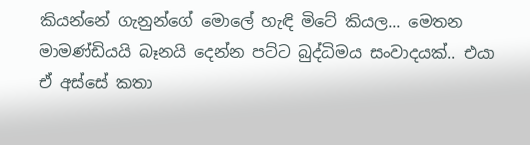කියන්නේ ගැනුන්ගේ මොලේ හැඳි මිටේ කියල... මෙතන මාමණ්ඩියයි බෑනයි දෙන්න පට්ට බුද්ධිමය සංවාදයක්.. එයා ඒ අස්සේ කතා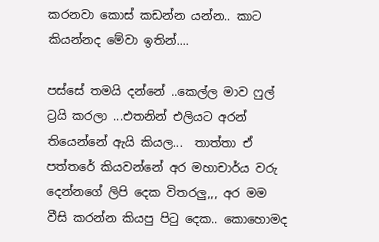කරනවා කොස් කඩන්න යන්න.. කාට කියන්නද මේවා ඉතින්....

පස්සේ තමයි දන්නේ ..කෙල්ල මාව ෆුල් ට්‍රයි කරලා ...එතනින් එලියට අරන් තියෙන්නේ ඇයි කියල...  තාත්තා ඒ පත්තරේ කියවන්නේ අර මහාචාර්ය වරු දෙන්නගේ ලිපි දෙක විතරලු,,, අර මම වීසි කරන්න කියපු පිටු දෙක.. කොහොමද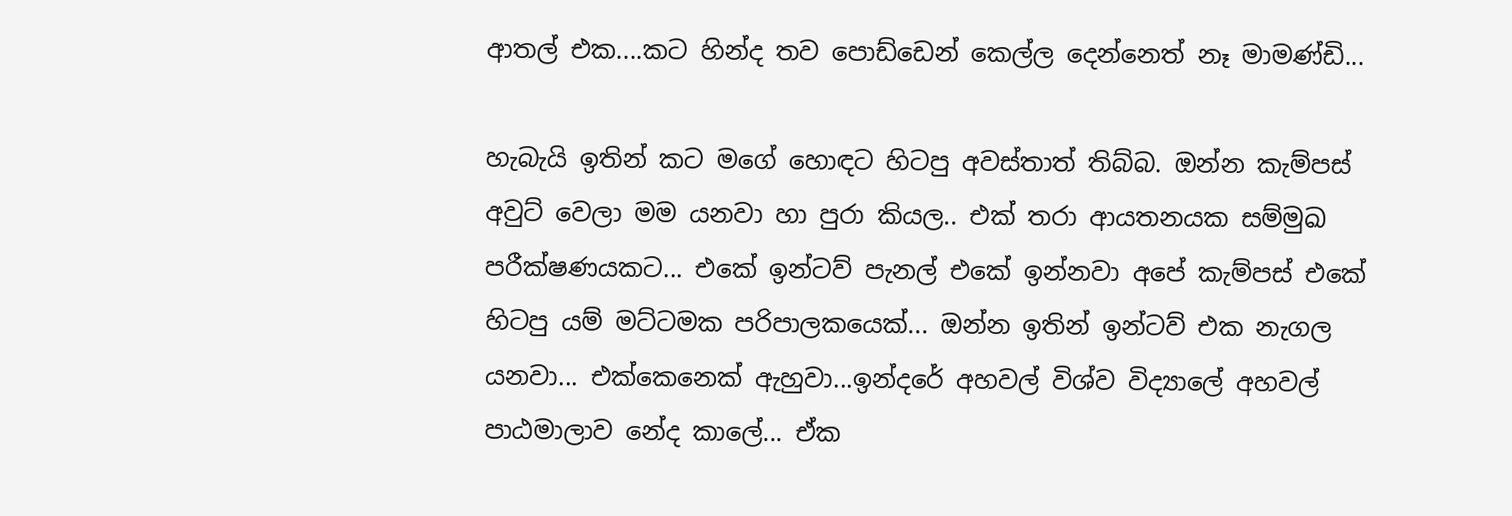ආතල් එක....කට හින්ද තව පොඩ්ඩෙන් කෙල්ල දෙන්නෙත් නෑ මාමණ්ඩි...

හැබැයි ඉතින් කට මගේ හොඳට හිටපු අවස්තාත් තිබ්බ. ඔන්න කැම්පස් අවුට් වෙලා මම යනවා හා පුරා කියල.. එක් තරා ආයතනයක සම්මුඛ පරීක්ෂණයකට... එකේ ඉන්ටව් පැනල් එකේ ඉන්නවා අපේ කැම්පස් එකේ හිටපු යම් මට්ටමක පරිපාලකයෙක්... ඔන්න ඉතින් ඉන්ටව් එක නැගල යනවා... එක්කෙනෙක් ඇහුවා...ඉන්දරේ අහවල් විශ්ව විද්‍යාලේ අහවල් පාඨමාලාව නේද කාලේ... ඒක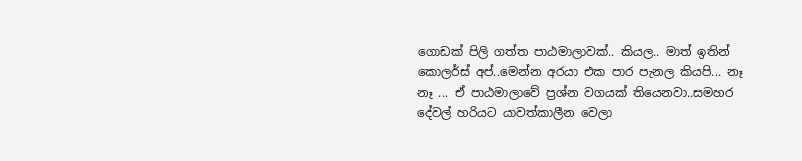ගොඩක් පිලි ගත්ත පාඨමාලාවක්.. කියල.. මාත් ඉතින් කොලර්ස් අප්..මෙන්න අරයා එක පාර පැනල කියපි... නෑ නෑ ... ඒ පාඨමාලාවේ ප්‍රශ්න වගයක් තියෙනවා..සමහර දේවල් හරියට යාවත්කාලීන වෙලා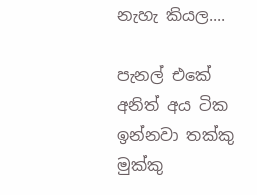නැහැ කියල....

පැනල් එකේ අනිත් අය ටික ඉන්නවා තක්කු මුක්කු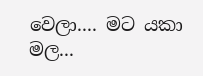වෙලා.... මට යකා මල...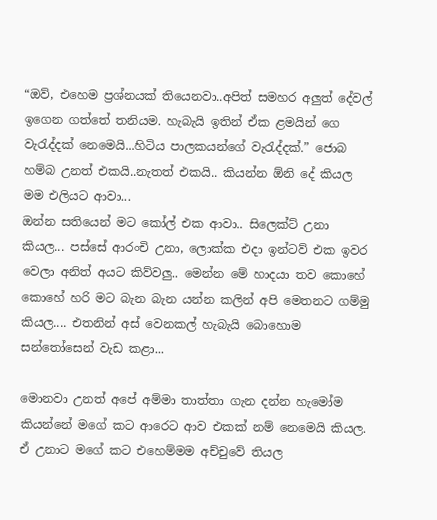“ඔව්, එහෙම ප්‍රශ්නයක් තියෙනවා..අපිත් සමහර අලුත් දේවල් ඉගෙන ගත්තේ තනියම. හැබැයි ඉතින් ඒක ළමයින් ගෙ වැරැද්දක් නෙමෙයි...හිටිය පාලකයන්ගේ වැරැද්දක්.” ජොබ හම්බ උනත් එකයි..නැතත් එකයි.. කියන්න ඕනි දේ කියල මම එලියට ආවා...
ඔන්න සතියෙන් මට කෝල් එක ආවා.. සිලෙක්ට් උනා කියල... පස්සේ ආරංචි උනා, ලොක්ක එදා ඉන්ටව් එක ඉවර වෙලා අනිත් අයට කිව්වලු.. මෙන්න මේ හාදයා තව කොහේ කොහේ හරි මට බැන බැන යන්න කලින් අපි මෙතනට ගම්මු කියල.... එතනින් අස් වෙනකල් හැබැයි බොහොම සන්තෝසෙන් වැඩ කළා...

මොනවා උනත් අපේ අම්මා තාත්තා ගැන දන්න හැමෝම කියන්නේ මගේ කට ආරෙට ආව එකක් නම් නෙමෙයි කියල. ඒ උනාට මගේ කට එහෙම්මම අච්චුවේ තියල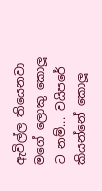ඇවිල්ල තියෙනවා මගේ ලොකු කොලූ ට නම්... වයිපරේ කියන්නේ කොලූ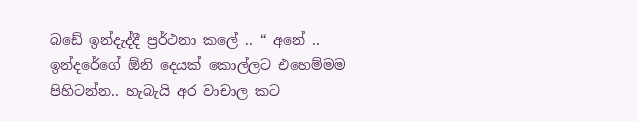බඩේ ඉන්දැද්දී ප්‍රර්ථනා කලේ .. “ අනේ .. ඉන්දරේගේ ඕනි දෙයක් කොල්ලට එහෙම්මම පිහිටන්න.. හැබැයි අර වාචාල කට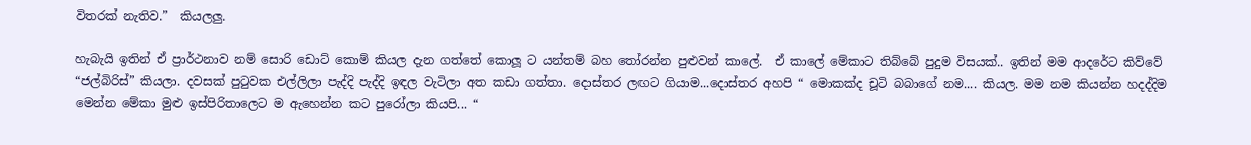විතරක් නැතිව.”  කියලලු.

හැබැයි ඉතින් ඒ ප්‍රාර්ථනාව නම් සොරි ඩොට් කොම් කියල දැන ගත්තේ කොලූ ට යන්තම් බහ තෝරන්න පුළුවන් කාලේ.  ඒ කාලේ මේකාට තිබ්බේ පුදුම විසයක්.. ඉතින් මම ආදරේට කිව්වේ “ජල්බිරිස්” කියලා. දවසක් පුටුවක එල්ලිලා පැද්දි පැද්දි ඉඳල වැටිලා අත කඩා ගත්තා. දොස්තර ලඟට ගියාම...දොස්තර අහපි “ මොකක්ද චූටි බබාගේ නම.... කියල. මම නම කියන්න හදද්දිම මෙන්න මේකා මුළු ඉස්පිරිතාලෙට ම ඇහෙන්න කට පුරෝලා කියපි... “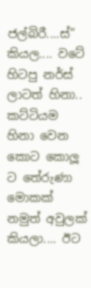ජල්බිරී....ස්” කියල.... වටේ හිටපු නර්ස් ලාටත් හිනා.. කට්ටියම හිනා වෙන කොට කොලූ ට තේරුණා මොකක් නමුත් අවුලක් කියලා.... ඊට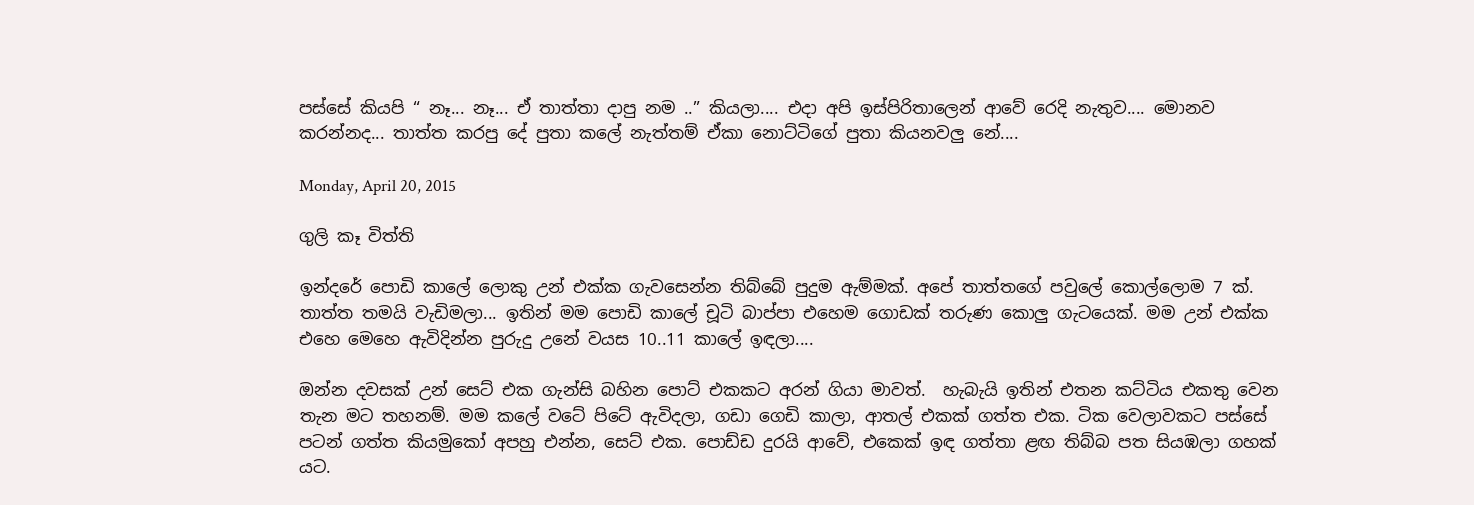පස්සේ කියපි “ නෑ... නෑ... ඒ තාත්තා දාපු නම ..” කියලා.... එදා අපි ඉස්පිරිතාලෙන් ආවේ රෙදි නැතුව.... මොනව කරන්නද... තාත්ත කරපු දේ පුතා කලේ නැත්තම් ඒකා නොට්ටිගේ පුතා කියනවලු නේ....

Monday, April 20, 2015

ගුලි කෑ විත්ති

ඉන්දරේ පොඩි කාලේ ලොකු උන් එක්ක ගැවසෙන්න තිබ්බේ පුදුම ඇම්මක්. අපේ තාත්තගේ පවුලේ කොල්ලොම 7 ක්. තාත්ත තමයි වැඩිමලා... ඉතින් මම පොඩි කාලේ චූටි බාප්පා එහෙම ගොඩක් තරුණ කොලු ගැටයෙක්. මම උන් එක්ක එහෙ මෙහෙ ඇවිදින්න පුරුදු උනේ වයස 10..11 කාලේ ඉඳලා....

ඔන්න දවසක් උන් සෙට් එක ගැන්සි බහින පොට් එකකට අරන් ගියා මාවත්.  හැබැයි ඉතින් එතන කට්ටිය එකතු වෙන තැන මට තහනම්. මම කලේ වටේ පිටේ ඇවිදලා, ගඩා ගෙඩි කාලා, ආතල් එකක් ගත්ත එක. ටික වෙලාවකට පස්සේ පටන් ගත්ත කියමුකෝ අපහු එන්න, සෙට් එක. පොඩ්ඩ දුරයි ආවේ, එකෙක් ඉඳ ගත්තා ළඟ තිබ්බ පත සියඹලා ගහක් යට.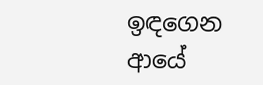ඉඳගෙන ආයේ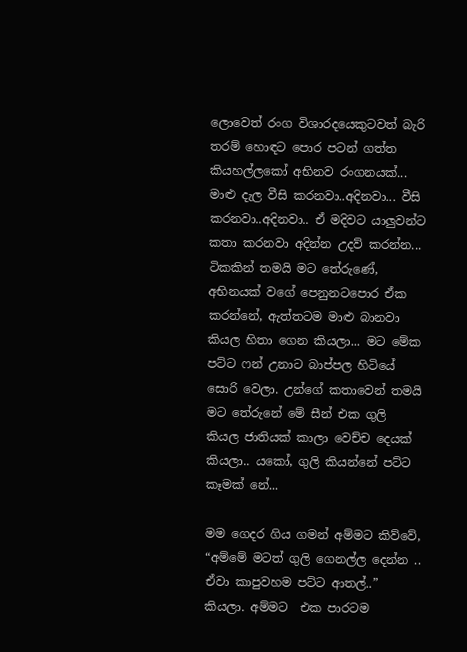ලොවෙත් රංග විශාරදයෙකුටවත් බැරි තරම් හොඳට පොර පටන් ගත්ත කියහල්ලකෝ අභිනව රංගනයක්... මාළු දැල වීසි කරනවා..අදිනවා... වීසි කරනවා..අදිනවා.. ඒ මදිවට යාලුවන්ට කතා කරනවා අදින්න උදව් කරන්න... ටිකකින් තමයි මට තේරුණේ, අභිනයක් වගේ පෙනුනටපොර ඒක කරන්නේ, ඇත්තටම මාළු බානවා කියල හිතා ගෙන කියලා... මට මේක පට්ට ෆන් උනාට බාප්පල හිටියේ  සොරි වෙලා. උන්ගේ කතාවෙන් තමයි මට තේරුනේ මේ සීන් එක ගුලි කියල ජාතියක් කාලා වෙච්ච දෙයක් කියලා.. යකෝ, ගුලි කියන්නේ පට්ට කෑමක් නේ...

මම ගෙදර ගිය ගමන් අම්මට කිව්වේ, “අම්මේ මටත් ගුලි ගෙනල්ල දෙන්න .. ඒවා කාපුවහම පට්ට ආතල්..” කියලා. අම්මට  එක පාරටම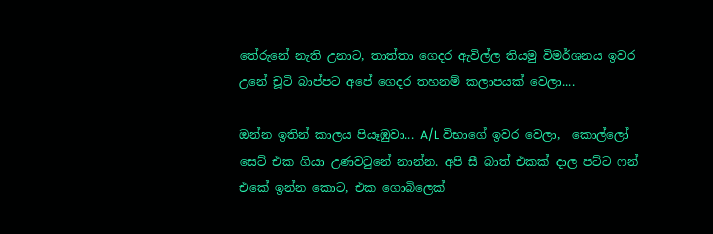තේරුනේ නැති උනාට, තාත්තා ගෙදර ඇවිල්ල තියමු විමර්ශනය ඉවර උනේ චූටි බාප්පට අපේ ගෙදර තහනම් කලාපයක් වෙලා....

ඔන්න ඉතින් කාලය පියෑඹුවා... A/L විභාගේ ඉවර වෙලා,  කොල්ලෝ සෙට් එක ගියා උණවටුනේ නාන්න. අපි සී බාත් එකක් දාල පට්ට ෆන් එකේ ඉන්න කොට, එක ගොබිලෙක්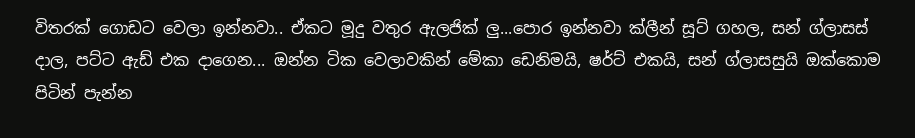විතරක් ගොඩට වෙලා ඉන්නවා.. ඒකට මූදු වතුර ඇලජික් ලු...පොර ඉන්නවා ක්ලීන් සූට් ගහල, සන් ග්ලාසස් දාල, පට්ට ඇඩ් එක දාගෙන... ඔන්න ටික වෙලාවකින් මේකා ඩෙනිමයි, ෂර්ට් එකයි, සන් ග්ලාසසුයි ඔක්කොම පිටින් පැන්න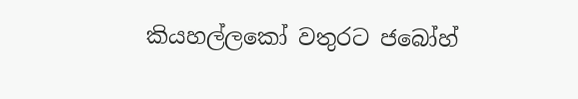කියහල්ලකෝ වතුරට ජබෝහ්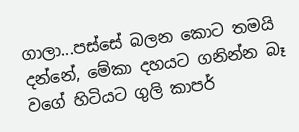ගාලා...පස්සේ බලන කොට තමයි දන්නේ, මේකා දහයට ගනින්න බෑ වගේ හිටියට ගුලි කාපර්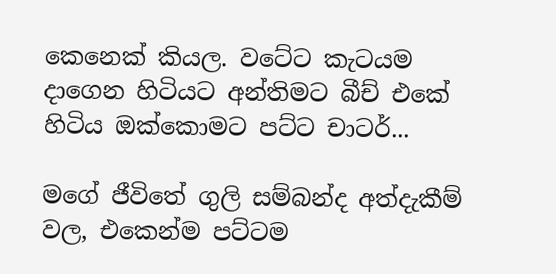කෙනෙක් කියල. වටේට කැටයම දාගෙන හිටියට අන්තිමට බීච් එකේ හිටිය ඔක්කොමට පට්ට චාටර්...

මගේ ජීවිතේ ගුලි සම්බන්ද අත්දැකීම් වල, එකෙන්ම පට්ටම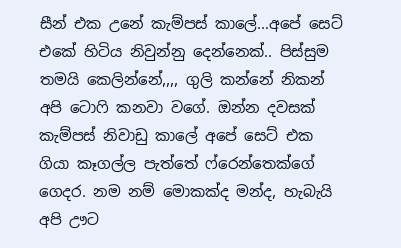සීන් එක උනේ කැම්පස් කාලේ...අපේ සෙට් එකේ හිටිය නිවුන්නු දෙන්නෙක්.. පිස්සුම තමයි කෙලින්නේ,,,, ගුලි කන්නේ නිකන් අපි ටොෆි කනවා වගේ. ඔන්න දවසක් කැම්පස් නිවාඩු කාලේ අපේ සෙට් එක ගියා කෑගල්ල පැත්තේ ෆ්රෙන්තෙක්ගේ ගෙදර. නම නම් මොකක්ද මන්ද, හැබැයි අපි ඌට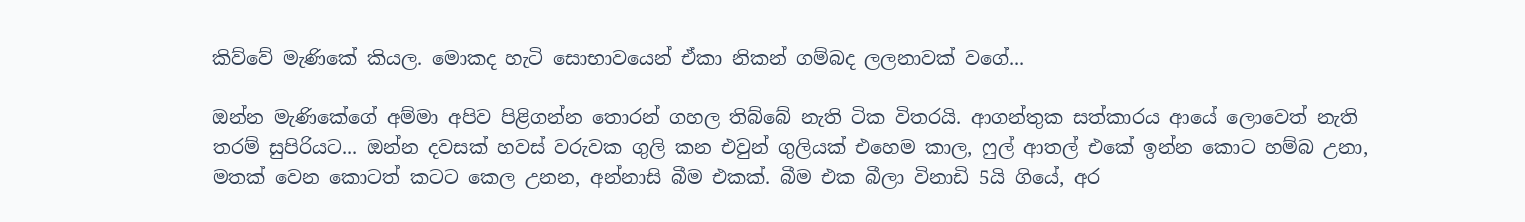කිව්වේ මැණිකේ කියල. මොකද හැටි සොභාවයෙන් ඒකා නිකන් ගම්බද ලලනාවක් වගේ...

ඔන්න මැණිකේගේ අම්මා අපිව පිළිගන්න තොරන් ගහල තිබ්බේ නැති ටික විතරයි. ආගන්තුක සත්කාරය ආයේ ලොවෙත් නැති තරම් සුපිරියට... ඔන්න දවසක් හවස් වරුවක ගුලි කන එවුන් ගුලියක් එහෙම කාල, ෆුල් ආතල් එකේ ඉන්න කොට හම්බ උනා, මතක් වෙන කොටත් කටට කෙල උනන, අන්නාසි බීම එකක්. බීම එක බීලා විනාඩි 5යි ගියේ, අර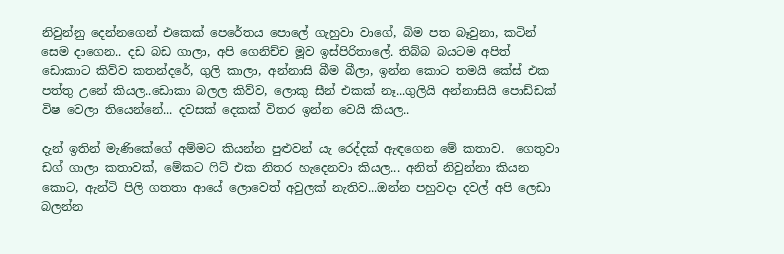නිවුන්නු දෙන්නගෙන් එකෙක් පෙරේතය පොලේ ගැහුවා වාගේ, බිම පත බෑවුනා, කටින් සෙම දාගෙන.. දඩ බඩ ගාලා, අපි ගෙනිච්ච මූව ඉස්පිරිතාලේ. තිබ්බ බයටම අපිත් ඩොකාට කිව්ව කතන්දරේ, ගුලි කාලා, අන්නාසි බීම බීලා, ඉන්න කොට තමයි කේස් එක පත්තු උනේ කියල..ඩොකා බලල කිව්ව, ලොකු සීන් එකක් නෑ...ගුලියි අන්නාසියි පොඩ්ඩක් විෂ වෙලා තියෙන්නේ... දවසක් දෙකක් විතර ඉන්න වෙයි කියල..

දැන් ඉතින් මැණිකේගේ අම්මට කියන්න පුළුවන් යැ රෙද්දක් ඇඳගෙන මේ කතාව.  ගෙතුවා ඩග් ගාලා කතාවක්, මේකට ෆිට් එක නිතර හැදෙනවා කියල... අනිත් නිවුන්නා කියන කොට, ඇන්ටි පිලි ගතතා ආයේ ලොවෙත් අවුලක් නැතිව...ඔන්න පහුවදා දවල් අපි ලෙඩා බලන්න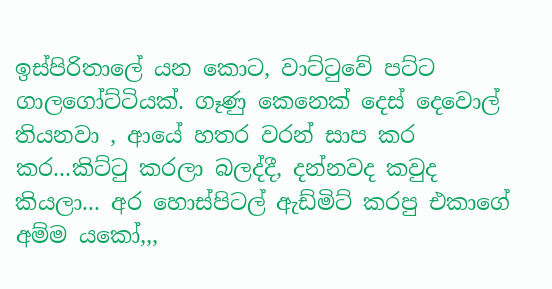ඉස්පිරිතාලේ යන කොට, වාට්ටුවේ පට්ට ගාලගෝට්ටියක්. ගෑණු කෙනෙක් දෙස් දෙවොල් තියනවා , ආයේ හතර වරන් සාප කර කර...කිට්ටු කරලා බලද්දී, දන්නවද කවුද කියලා... අර හොස්පිටල් ඇඩ්මිට් කරපු එකාගේ අම්ම යකෝ,,,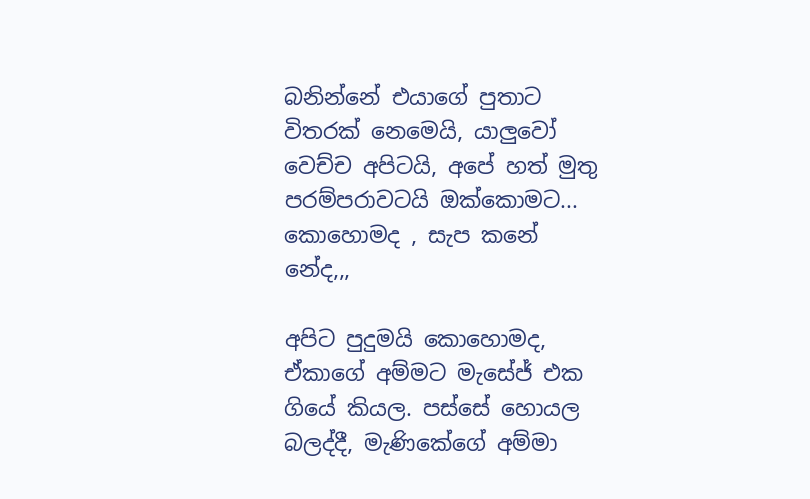බනින්නේ එයාගේ පුතාට විතරක් නෙමෙයි, යාලුවෝ වෙච්ච අපිටයි, අපේ හත් මුතු පරම්පරාවටයි ඔක්කොමට... කොහොමද , සැප කනේ නේද,,,

අපිට පුදුමයි කොහොමද, ඒකාගේ අම්මට මැසේජ් එක ගියේ කියල. පස්සේ හොයල බලද්දී, මැණිකේගේ අම්මා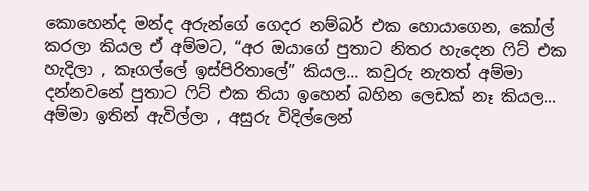කොහෙන්ද මන්ද අරුන්ගේ ගෙදර නම්බර් එක හොයාගෙන, කෝල් කරලා කියල ඒ අම්මට, “අර ඔයාගේ පුතාට නිතර හැදෙන ෆිට් එක හැදිලා , කෑගල්ලේ ඉස්පිරිතාලේ” කියල... කවුරු නැතත් අම්මා දන්නවනේ පුතාට ෆිට් එක තියා ඉහෙන් බහින ලෙඩක් නෑ කියල... අම්මා ඉතින් ඇවිල්ලා , අසුරු විදිල්ලෙන්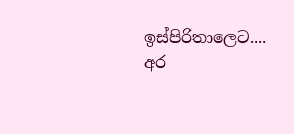ඉස්පිරිතාලෙට.... අර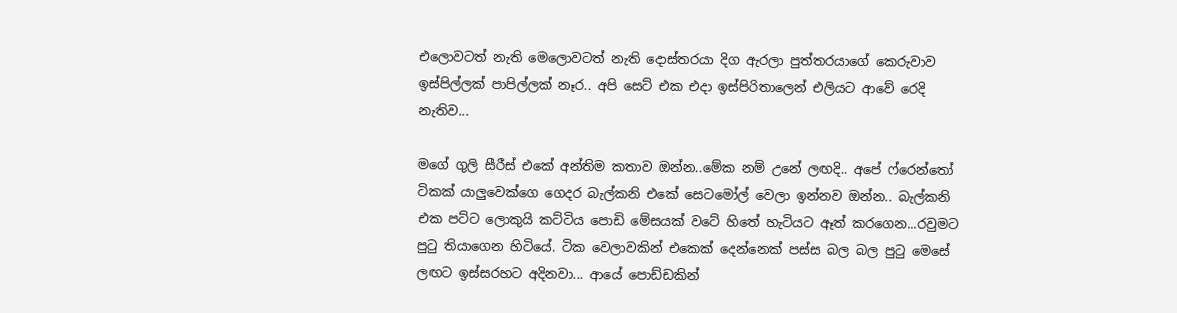එලොවටත් නැති මෙලොවටත් නැති දොස්තරයා දිග ඇරලා පුත්තරයාගේ කෙරුවාව ඉස්පිල්ලක් පාපිල්ලක් නෑර.. අපි සෙට් එක එදා ඉස්පිරිතාලෙන් එලියට ආවේ රෙදි නැතිව...

මගේ ගුලි සීරීස් එකේ අන්තිම කතාව ඔන්න..මේක නම් උනේ ලඟදි.. අපේ ෆ්රෙන්තෝ ටිකක් යාලුවෙක්ගෙ ගෙදර බැල්කනි එකේ සෙටමෝල් වෙලා ඉන්නව ඔන්න.. බැල්කනි එක පට්ට ලොකුයි කට්ටිය පොඩි මේසයක් වටේ හිතේ හැටියට ඈත් කරගෙන...රවුමට පුටු තියාගෙන හිටියේ. ටික වෙලාවකින් එකෙක් දෙන්නෙක් පස්ස බල බල පුටු මෙසේ ලඟට ඉස්සරහට අදිනවා... ආයේ පොඩ්ඩකින්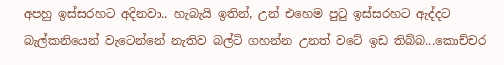අපහු ඉස්සරහට අදිනවා.. හැබැයි ඉතින්, උන් එහෙම පුටු ඉස්සරහට ඇද්දට බැල්කනියෙන් වැටෙන්නේ නැතිව බල්ටි ගහන්න උනත් වටේ ඉඩ තිබ්බ...කොච්චර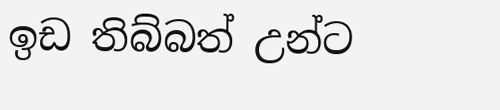ඉඩ තිබ්බත් උන්ට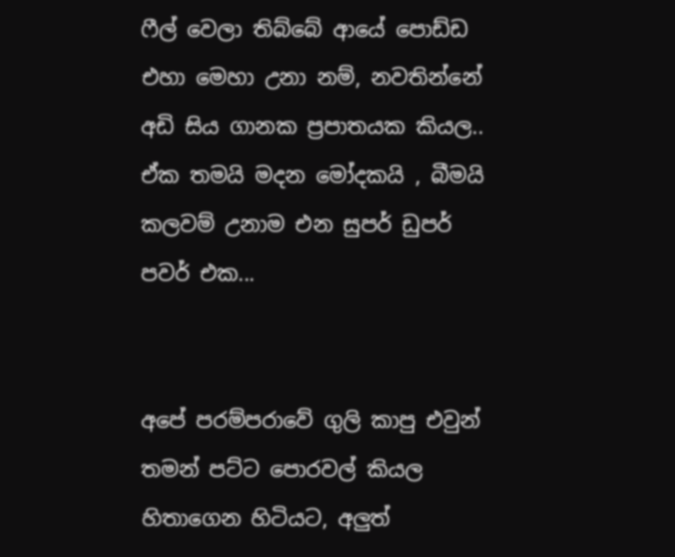ෆීල් වෙලා තිබ්බේ ආයේ පොඩ්ඩ එහා මෙහා උනා නම්, නවතින්නේ අඩි සිය ගානක ප්‍රපාතයක කියල.. ඒක තමයි මදන මෝදකයි , බීමයි කලවම් උනාම එන සුපර් ඩුපර් පවර් එක...


අපේ පරම්පරාවේ ගුලි කාපු එවුන් තමන් පට්ට පොරවල් කියල හිතාගෙන හිටියට, අලුත්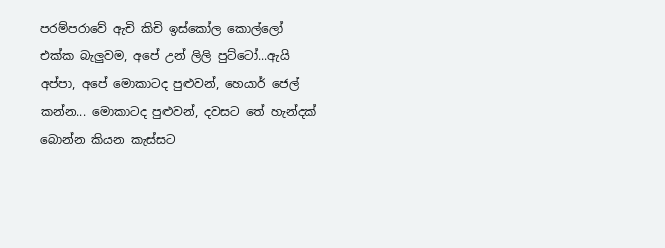පරම්පරාවේ ඇචි කිචි ඉස්කෝල කොල්ලෝ එක්ක බැලුවම, අපේ උන් ලිලි පුට්ටෝ...ඇයි අප්පා, අපේ මොකාටද පුළුවන්, හෙයාර් ජෙල් කන්න... මොකාටද පුළුවන්, දවසට තේ හැන්දක් බොන්න කියන කැස්සට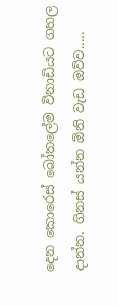දෙන කොරෙස් බෝතලේම විනාඩියට ගහල දාන්න. ගිනස් යන්න ඕනි වැඩ ඔව්ව.....